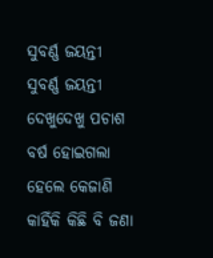ସୁବର୍ଣ୍ଣ ଜୟନ୍ତୀ
ସୁବର୍ଣ୍ଣ ଜୟନ୍ତୀ
ଦେଖୁଦେଖୁ ପଚାଶ ବର୍ଷ ହୋଇଗଲା ହେଲେ କେଜାଣି କାହିଁକି କିଛି ବି ଜଣା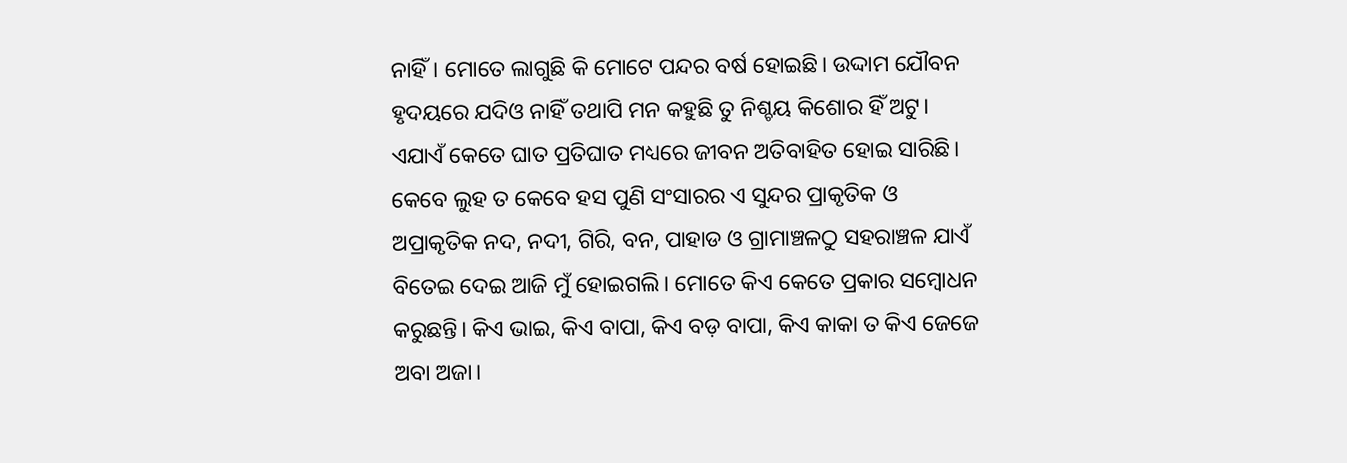ନାହିଁ। ମୋତେ ଲାଗୁଛି କି ମୋଟେ ପନ୍ଦର ବର୍ଷ ହୋଇଛି। ଉଦ୍ଦାମ ଯୌବନ ହୃଦୟରେ ଯଦିଓ ନାହିଁ ତଥାପି ମନ କହୁଛି ତୁ ନିଶ୍ଚୟ କିଶୋର ହିଁ ଅଟୁ। ଏଯାଏଁ କେତେ ଘାତ ପ୍ରତିଘାତ ମଧ୍ୟରେ ଜୀବନ ଅତିବାହିତ ହୋଇ ସାରିଛି। କେବେ ଲୁହ ତ କେବେ ହସ ପୁଣି ସଂସାରର ଏ ସୁନ୍ଦର ପ୍ରାକୃତିକ ଓ ଅପ୍ରାକୃତିକ ନଦ, ନଦୀ, ଗିରି, ବନ, ପାହାଡ ଓ ଗ୍ରାମାଞ୍ଚଳଠୁ ସହରାଞ୍ଚଳ ଯାଏଁ ବିତେଇ ଦେଇ ଆଜି ମୁଁ ହୋଇଗଲି। ମୋତେ କିଏ କେତେ ପ୍ରକାର ସମ୍ଵୋଧନ କରୁଛନ୍ତି। କିଏ ଭାଇ, କିଏ ବାପା, କିଏ ବଡ଼ ବାପା, କିଏ କାକା ତ କିଏ ଜେଜେ ଅବା ଅଜା।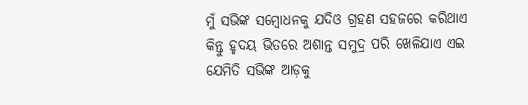ମୁଁ ସଭିଙ୍କ ସମ୍ବୋଧନକୁ ଯଦିଓ ଗ୍ରହଣ ସହଜରେ କରିଥାଏ କିନ୍ତୁ ହୃଦୟ ଭିତରେ ଅଶାନ୍ତ ସମୁଦ୍ର ପରି ଖେଳିଯାଏ ଏଇ ଯେମିତି ସଭିଙ୍କ ଆଡ଼କୁ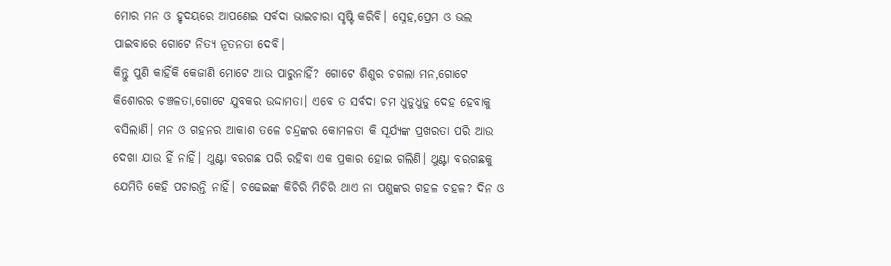ମୋର ମନ ଓ ହୃଦୟରେ ଆପଣେଇ ସର୍ବଦା ଭାଇଚାରା ସୃଷ୍ଟି କରିବି। ସ୍ନେହ,ପ୍ରେମ ଓ ଭଲ ପାଇବାରେ ଗୋଟେ ନିତ୍ୟ ନୂତନତା ଦେବି।
କିନ୍ତୁ ପୁଣି କାହିଁକି କେଜାଣି ମୋଟେ ଆଉ ପାରୁନାହିଁ? ଗୋଟେ ଶିଶୁର ଚଗଲା ମନ,ଗୋଟେ କିଶୋରର ଚଞ୍ଚଳତା,ଗୋଟେ ଯୁବକର ଉଦ୍ଦାମତା। ଏବେ ତ ସର୍ବଦା ଚମ ଧୁଡୁଧୁଡୁ ଦେହ ହେବାକୁ ବସିଲାଣି। ମନ ଓ ଗହନର ଆକାଶ ତଳେ ଚନ୍ଦ୍ରଙ୍କର କୋମଳତା କି ସୂର୍ଯ୍ୟଙ୍କ ପ୍ରଖରତା ପରି ଆଉ ଦେଖା ଯାଉ ହିଁ ନାହିଁ। ଥୁଣ୍ଟା ବରଗଛ ପରି ରହିବା ଏକ ପ୍ରକାର ହୋଇ ଗଲିଣି। ଥୁଣ୍ଟା ବରଗଛକୁ ଯେମିତି କେହି ପଚାରନ୍ତି ନାହିଁ। ଚଢେଇଙ୍କ କିଚିରି ମିଚିରି ଥାଏ ନା ପଶୁଙ୍କର ଗହଳ ଚହଳ? ଦିନ ଓ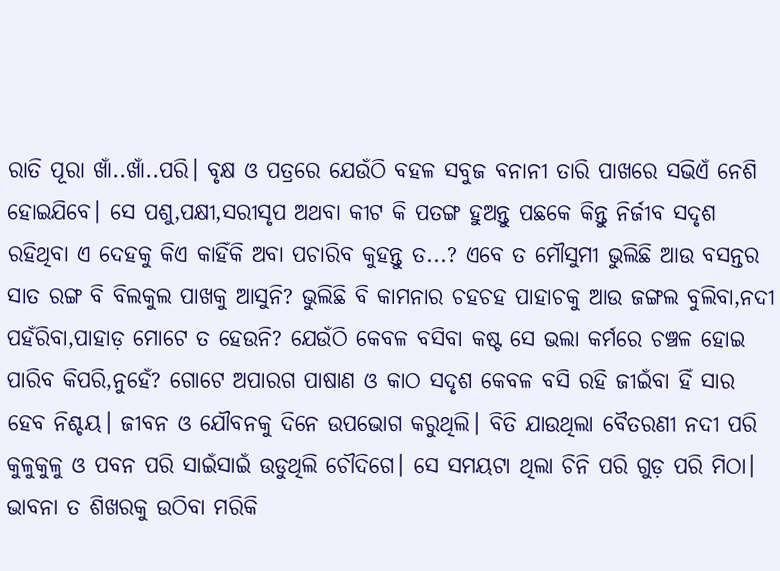ରାତି ପୂରା ଖାଁ..ଖାଁ..ପରି। ବୃକ୍ଷ ଓ ପତ୍ରରେ ଯେଉଁଠି ବହଳ ସବୁଜ ବନାନୀ ତାରି ପାଖରେ ସଭିଏଁ ନେଶି ହୋଇଯିବେ। ସେ ପଶୁ,ପକ୍ଷୀ,ସରୀସୃପ ଅଥବା କୀଟ କି ପତଙ୍ଗ ହୁଅନ୍ତୁ ପଛକେ କିନ୍ତୁ ନିର୍ଜୀବ ସଦୃଶ ରହିଥିବା ଏ ଦେହକୁ କିଏ କାହିଁକି ଅବା ପଚାରିବ କୁହନ୍ତୁ ତ...? ଏବେ ତ ମୌସୁମୀ ଭୁଲିଛି ଆଉ ବସନ୍ତର ସାତ ରଙ୍ଗ ବି ବିଲକୁଲ ପାଖକୁ ଆସୁନି? ଭୁଲିଛି ବି କାମନାର ଚହଚହ ପାହାଚକୁ ଆଉ ଜଙ୍ଗଲ ବୁଲିବା,ନଦୀ ପହଁରିବା,ପାହାଡ଼ ମୋଟେ ତ ହେଉନି? ଯେଉଁଠି କେବଳ ବସିବା କଷ୍ଟ ସେ ଭଲା କର୍ମରେ ଚଞ୍ଚଳ ହୋଇ ପାରିବ କିପରି,ନୁହେଁ? ଗୋଟେ ଅପାରଗ ପାଷାଣ ଓ କାଠ ସଦୃଶ କେବଳ ବସି ରହି ଜୀଇଁବା ହିଁ ସାର ହେବ ନିଶ୍ଚୟ। ଜୀବନ ଓ ଯୌବନକୁ ଦିନେ ଉପଭୋଗ କରୁଥିଲି। ବିତି ଯାଉଥିଲା ବୈତରଣୀ ନଦୀ ପରି କୁଳୁକୁଳୁ ଓ ପବନ ପରି ସାଇଁସାଇଁ ଉଡୁଥିଲି ଚୌଦିଗେ। ସେ ସମୟଟା ଥିଲା ଚିନି ପରି ଗୁଡ଼ ପରି ମିଠା। ଭାବନା ତ ଶିଖରକୁ ଉଠିବା ମରିକି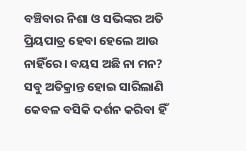ବଞ୍ଚିବାର ନିଶା ଓ ସଭିଙ୍କର ଅତି ପ୍ରିୟପାତ୍ର ହେବା ହେଲେ ଆଉ ନାହିଁରେ। ବୟସ ଅଛି ନା ମନ? ସବୁ ଅତିକ୍ରାନ୍ତ ହୋଇ ସାରିଲାଣି କେବଳ ବସିକି ଦର୍ଶନ କରିବା ହିଁ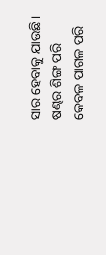ସାର ହେବାକୁ ଯାଉଛି। ଷଣ୍ଢର ଶିଙ୍ଗ ପରି କେବଳ ପାଗଳ ପରି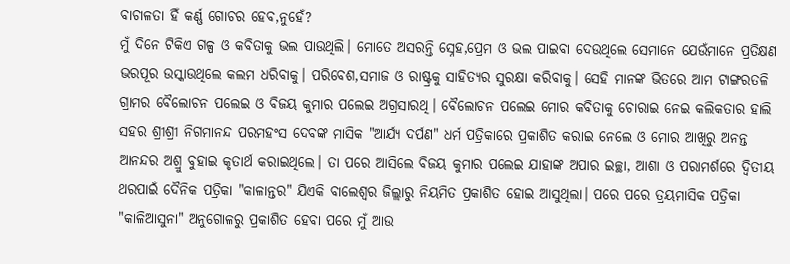ବାଚାଳତା ହିଁ କର୍ଣ୍ଣ ଗୋଚର ହେବ,ନୁହେଁ?
ମୁଁ ଦିନେ ଟିକିଏ ଗଳ୍ପ ଓ କବିତାକୁ ଭଲ ପାଉଥିଲି। ମୋତେ ଅସରନ୍ତି ସ୍ନେହ,ପ୍ରେମ ଓ ଭଲ ପାଇବା ଦେଉଥିଲେ ସେମାନେ ଯେଉଁମାନେ ପ୍ରତିକ୍ଷଣ ଭରପୂର ଉସ୍କାଉଥିଲେ କଲମ ଧରିବାକୁ। ପରିବେଶ,ସମାଜ ଓ ରାଷ୍ଟ୍ରକୁ ସାହିତ୍ୟର ସୁରକ୍ଷା କରିବାକୁ। ସେହି ମାନଙ୍କ ଭିତରେ ଆମ ଟାଙ୍ଗରତଳି ଗ୍ରାମର ବୈଲୋଚନ ପଲେଇ ଓ ବିଜୟ କୁମାର ପଲେଇ ଅଗ୍ରସାରଥି। ବୈଲୋଚନ ପଲେଇ ମୋର କବିତାକୁ ଚୋରାଇ ନେଇ କଲିକତାର ହାଲି ସହର ଶ୍ରୀଶ୍ରୀ ନିଗମାନନ୍ଦ ପରମହଂସ ଦେବଙ୍କ ମାସିକ "ଆର୍ଯ୍ୟ ଦର୍ପଣ" ଧର୍ମ ପତ୍ରିକାରେ ପ୍ରକାଶିତ କରାଇ ନେଲେ ଓ ମୋର ଆଖିରୁ ଅନନ୍ତ ଆନନ୍ଦର ଅଶ୍ରୁ ବୁହାଇ କୃତାର୍ଥ କରାଇଥିଲେ। ତା ପରେ ଆସିଲେ ବିଜୟ କୁମାର ପଲେଇ ଯାହାଙ୍କ ଅପାର ଇଚ୍ଛା, ଆଶା ଓ ପରାମର୍ଶରେ ଦ୍ବିତୀୟ ଥରପାଇଁ ଦୈନିକ ପତ୍ରିକା "କାଳାନ୍ତର" ଯିଏକି ବାଲେଶ୍ୱର ଜିଲ୍ଲାରୁ ନିୟମିତ ପ୍ରକାଶିତ ହୋଇ ଆସୁଥିଲା। ପରେ ପରେ ତ୍ରୟମାସିକ ପତ୍ରିକା "କାଳିଆସୁନା" ଅନୁଗୋଳରୁ ପ୍ରକାଶିତ ହେବା ପରେ ମୁଁ ଆଉ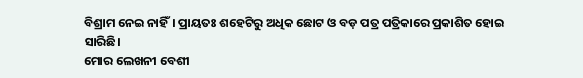ବିଶ୍ରାମ ନେଇ ନାହିଁ। ପ୍ରାୟତଃ ଶହେଟିରୁ ଅଧିକ ଛୋଟ ଓ ବଡ଼ ପତ୍ର ପତ୍ରିକାରେ ପ୍ରକାଶିତ ହୋଇ ସାରିଛି।
ମୋର ଲେଖନୀ ବେଶୀ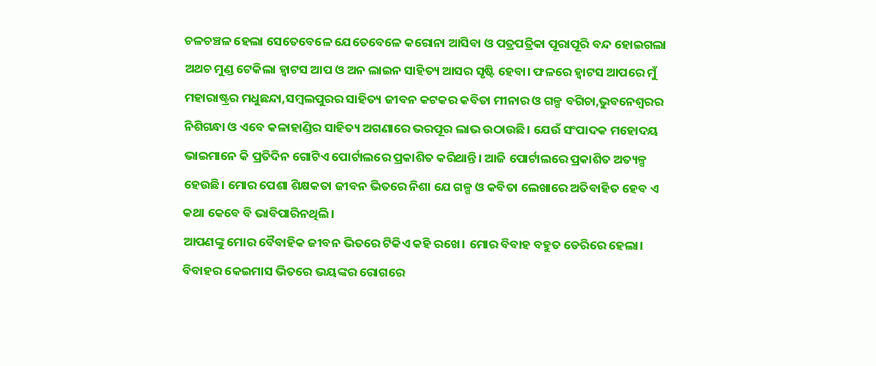ଚଳଚଞ୍ଚଳ ହେଲା ସେତେବେଳେ ଯେତେବେଳେ କରୋନା ଆସିବା ଓ ପତ୍ରପତ୍ରିକା ପୂରାପୂରି ବନ୍ଦ ହୋଇଗଲା ଅଥଚ ମୁଣ୍ଡ ଟେକିଲା ହ୍ୱାଟସ ଆପ ଓ ଅନ ଲାଇନ ସାହିତ୍ୟ ଆସର ସୃଷ୍ଟି ହେବା। ଫଳରେ ହ୍ବାଟସ ଆପରେ ମୁଁ ମହାରାଷ୍ଟ୍ରର ମଧୁଛନ୍ଦା,ସମ୍ବଲପୁରର ସାହିତ୍ୟ ଜୀବନ କଟକର କବିତା ମୀନାର ଓ ଗଳ୍ପ ବଗିଚା,ଭୁବନେଶ୍ୱରର ନିଶିଗନ୍ଧା ଓ ଏବେ କଳାହାଣ୍ଡିର ସାହିତ୍ୟ ଅଗଣାରେ ଭରପୂର ଲାଭ ଉଠାଉଛି। ଯେଉଁ ସଂପାଦକ ମହୋଦୟ ଭାଇମାନେ କି ପ୍ରତିଦିନ ଗୋଟିଏ ପୋର୍ଟାଲରେ ପ୍ରକାଶିତ କରିଥାନ୍ତି। ଆଜି ପୋର୍ଟାଲରେ ପ୍ରକାଶିତ ଅତ୍ୟଳ୍ପ ହେଉଛି। ମୋର ପେଶା ଶିକ୍ଷକତା ଜୀବନ ଭିତରେ ନିଶା ଯେ ଗଳ୍ପ ଓ କବିତା ଲେଖାରେ ଅତିବାହିତ ହେବ ଏ କଥା କେବେ ବି ଭାବିପାରିନଥିଲି।
ଆପଣଙ୍କୁ ମୋର ବୈବାହିକ ଜୀବନ ଭିତରେ ଟିକିଏ କହି ରଖେ। ମୋର ବିବାହ ବହୁତ ଡେରିରେ ହେଲା। ବିବାହର କେଇମାସ ଭିତରେ ଭୟଙ୍କର ରୋଗରେ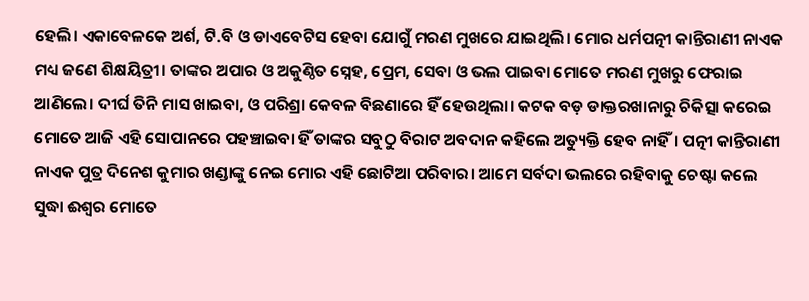ହେଲି। ଏକାବେଳକେ ଅର୍ଶ, ଟି.ବି ଓ ଡାଏବେଟିସ ହେବା ଯୋଗୁଁ ମରଣ ମୁଖରେ ଯାଇଥିଲି। ମୋର ଧର୍ମପତ୍ନୀ କାନ୍ତିରାଣୀ ନାଏକ ମଧ୍ୟ ଜଣେ ଶିକ୍ଷୟିତ୍ରୀ। ତାଙ୍କର ଅପାର ଓ ଅକୁଣ୍ଠିତ ସ୍ନେହ, ପ୍ରେମ, ସେବା ଓ ଭଲ ପାଇବା ମୋତେ ମରଣ ମୁଖରୁ ଫେରାଇ ଆଣିଲେ। ଦୀର୍ଘ ତିନି ମାସ ଖାଇବା, ଓ ପରିଶ୍ରା କେବଳ ବିଛଣାରେ ହିଁ ହେଉଥିଲା। କଟକ ବଡ଼ ଡାକ୍ତରଖାନାରୁ ଚିକିତ୍ସା କରେଇ ମୋତେ ଆଜି ଏହି ସୋପାନରେ ପହଞ୍ଚାଇବା ହିଁ ତାଙ୍କର ସବୁଠୁ ବିରାଟ ଅବଦାନ କହିଲେ ଅତ୍ୟୁକ୍ତି ହେବ ନାହିଁ। ପତ୍ନୀ କାନ୍ତିରାଣୀ ନାଏକ ପୁତ୍ର ଦିନେଶ କୁମାର ଖଣ୍ଡାଙ୍କୁ ନେଇ ମୋର ଏହି ଛୋଟିଆ ପରିବାର। ଆମେ ସର୍ବଦା ଭଲରେ ରହିବାକୁ ଚେଷ୍ଟା କଲେ ସୁଦ୍ଧା ଈଶ୍ୱର ମୋତେ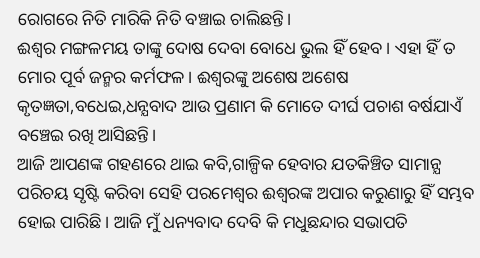ରୋଗରେ ନିତି ମାରିକି ନିତି ବଞ୍ଚାଇ ଚାଲିଛନ୍ତି।
ଈଶ୍ୱର ମଙ୍ଗଳମୟ ତାଙ୍କୁ ଦୋଷ ଦେବା ବୋଧେ ଭୁଲ ହିଁ ହେବ। ଏହା ହିଁ ତ ମୋର ପୂର୍ବ ଜନ୍ମର କର୍ମଫଳ। ଈଶ୍ୱରଙ୍କୁ ଅଶେଷ ଅଶେଷ କୃତଜ୍ଞତା,ବଧେଇ,ଧନ୍ଯବାଦ ଆଉ ପ୍ରଣାମ କି ମୋତେ ଦୀର୍ଘ ପଚାଶ ବର୍ଷଯାଏଁ ବଞ୍ଚେଇ ରଖି ଆସିଛନ୍ତି।
ଆଜି ଆପଣଙ୍କ ଗହଣରେ ଥାଇ କବି,ଗାଳ୍ପିକ ହେବାର ଯତକିଞ୍ଚିତ ସାମାନ୍ଯ ପରିଚୟ ସୃଷ୍ଟି କରିବା ସେହି ପରମେଶ୍ୱର ଈଶ୍ୱରଙ୍କ ଅପାର କରୁଣାରୁ ହିଁ ସମ୍ଭବ ହୋଇ ପାରିଛି। ଆଜି ମୁଁ ଧନ୍ୟବାଦ ଦେବି କି ମଧୁଛନ୍ଦାର ସଭାପତି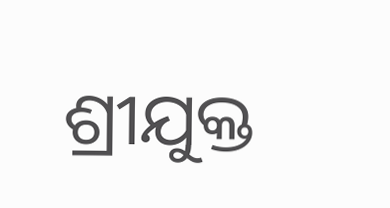ଶ୍ରୀଯୁକ୍ତ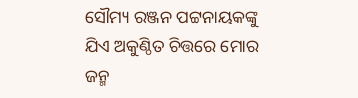ସୌମ୍ୟ ରଞ୍ଜନ ପଟ୍ଟନାୟକଙ୍କୁ ଯିଏ ଅକୁଣ୍ଠିତ ଚିତ୍ତରେ ମୋର ଜନ୍ମ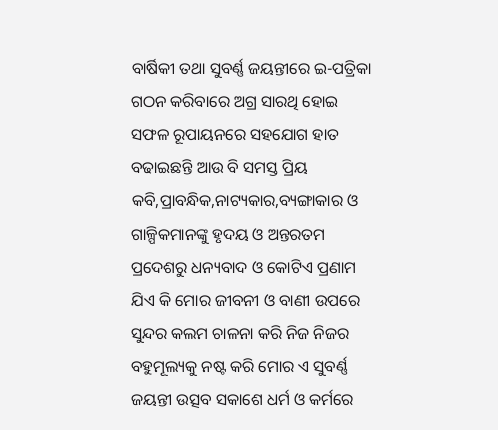ବାର୍ଷିକୀ ତଥା ସୁବର୍ଣ୍ଣ ଜୟନ୍ତୀରେ ଇ-ପତ୍ରିକା ଗଠନ କରିବାରେ ଅଗ୍ର ସାରଥି ହୋଇ ସଫଳ ରୂପାୟନରେ ସହଯୋଗ ହାତ ବଢାଇଛନ୍ତି ଆଉ ବି ସମସ୍ତ ପ୍ରିୟ କବି,ପ୍ରାବନ୍ଧିକ,ନାଟ୍ୟକାର,ବ୍ୟଙ୍ଗାକାର ଓ ଗାଳ୍ପିକମାନଙ୍କୁ ହୃଦୟ ଓ ଅନ୍ତରତମ ପ୍ରଦେଶରୁ ଧନ୍ୟବାଦ ଓ କୋଟିଏ ପ୍ରଣାମ ଯିଏ କି ମୋର ଜୀବନୀ ଓ ବାଣୀ ଉପରେ ସୁନ୍ଦର କଲମ ଚାଳନା କରି ନିଜ ନିଜର ବହୁମୂଲ୍ୟକୁ ନଷ୍ଟ କରି ମୋର ଏ ସୁବର୍ଣ୍ଣ ଜୟନ୍ତୀ ଉତ୍ସବ ସକାଶେ ଧର୍ମ ଓ କର୍ମରେ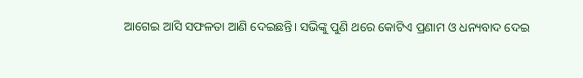ଆଗେଇ ଆସି ସଫଳତା ଆଣି ଦେଇଛନ୍ତି। ସଭିଙ୍କୁ ପୁଣି ଥରେ କୋଟିଏ ପ୍ରଣାମ ଓ ଧନ୍ୟବାଦ ଦେଇ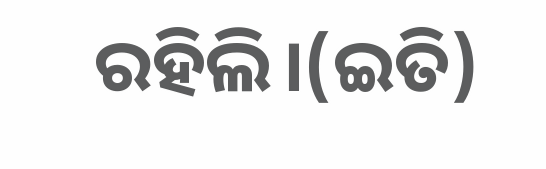ରହିଲି।(ଇତି)